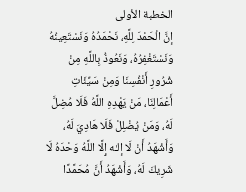الخطبة الأولى
إنَّ الْحَمْدَ لِلَّهِ، نَحْمَدُهُ وَنَسْتَعِينُهُ وَنَسْتَغْفِرُهُ، وَنَعُوذُ بِاللَّهِ مِنْ شُرُورِ أَنْفُسِنَا وَمِنْ سَيِّئَاتِ أَعْمَالِنَا، مَنْ يَهْدِهِ اللَّهُ فَلَا مُضِلَّ لَهُ، وَمَنْ يُضْلِلْ فَلَا هَادِيَ لَهُ، وَأَشْهَدُ أَنْ لَا إلـٰه إِلَّا اللَّهُ وَحْدَهُ لَا شَرِيكَ لَهُ، وَأَشْهَدُ أَنَّ مُحَمَّدًا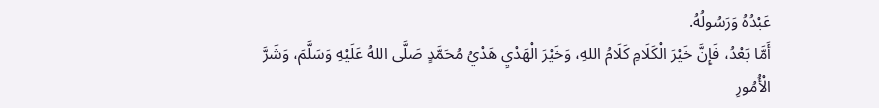عَبْدُهُ وَرَسُولُهُ.
أَمَّا بَعْدُ، فَإِنَّ خَيْرَ الْكَلَامِ كَلَامُ اللهِ، وَخَيْرَ الْهَدْيِ هَدْيُ مُحَمَّدٍ صَلَّى اللهُ عَلَيْهِ وَسَلَّمَ، وَشَرَّ الْأُمُورِ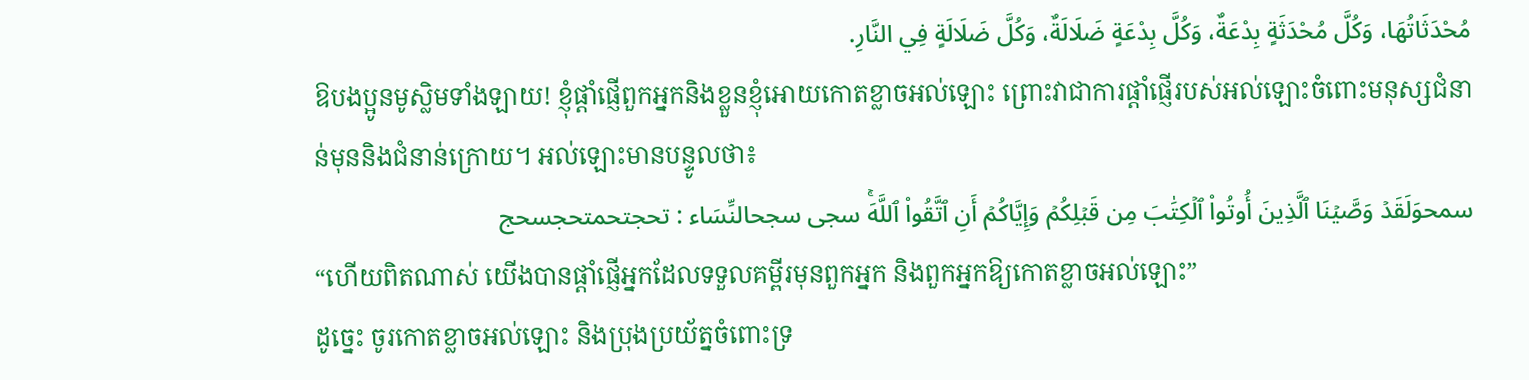مُحْدَثَاتُهَا، وَكُلَّ مُحْدَثَةٍ بِدْعَةٌ، وَكُلَّ بِدْعَةٍ ضَلَالَةٌ، وَكُلَّ ضَلَالَةٍ فِي النَّارِ.
ឱបងប្អូនមូស្លិមទាំងឡាយ! ខ្ញុំផ្ដាំផ្ញើពួកអ្នកនិងខ្លួនខ្ញុំអោយកោតខ្លាចអល់ឡោះ ព្រោះវាជាការផ្ដាំផ្ញើរបស់អល់ឡោះចំពោះមនុស្សជំនាន់មុននិងជំនាន់ក្រោយ។ អល់ឡោះមានបន្ទូលថា៖
سمحوَلَقَدۡ وَصَّيۡنَا ٱلَّذِينَ أُوتُواْ ٱلۡكِتَٰبَ مِن قَبۡلِكُمۡ وَإِيَّاكُمۡ أَنِ ٱتَّقُواْ ٱللَّهَۚ سجى سجحالنِّسَاء : تحجتحمتحجسحج
“ហើយពិតណាស់ យើងបានផ្ដាំផ្ញើអ្នកដែលទទួលគម្ពីរមុនពួកអ្នក និងពួកអ្នកឱ្យកោតខ្លាចអល់ឡោះ”
ដូច្នេះ ចូរកោតខ្លាចអល់ឡោះ និងប្រុងប្រយ័ត្នចំពោះទ្រ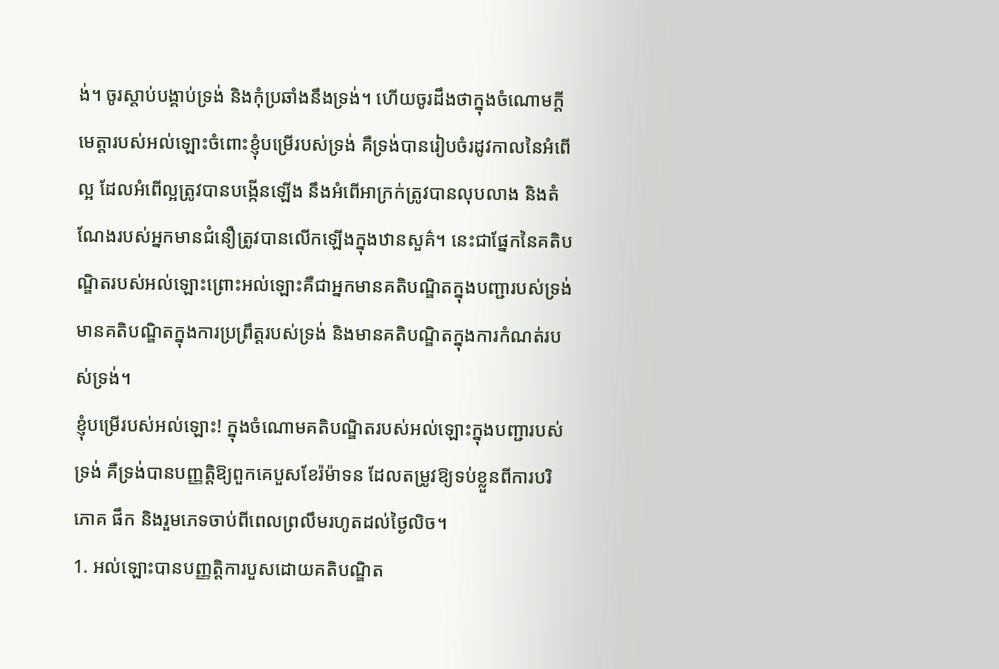ង់។ ចូរស្តាប់បង្គាប់ទ្រង់ និងកុំប្រឆាំងនឹងទ្រង់។ ហើយចូរដឹងថាក្នុងចំណោមក្តីមេត្តារបស់អល់ឡោះចំពោះខ្ញុំបម្រើរបស់ទ្រង់ គឺទ្រង់បានរៀបចំរដូវកាលនៃអំពើល្អ ដែលអំពើល្អត្រូវបានបង្កើនឡើង នឹងអំពើអាក្រក់ត្រូវបានលុបលាង និងតំណែងរបស់អ្នកមានជំនឿត្រូវបានលើកឡើងក្នុងឋានសួគ៌។ នេះជាផ្នែកនៃគតិបណ្ឌិតរបស់អល់ឡោះព្រោះអល់ឡោះគឺជាអ្នកមានគតិបណ្ឌិតក្នុងបញ្ជារបស់ទ្រង់ មានគតិបណ្ឌិតក្នុងការប្រព្រឹត្តរបស់ទ្រង់ និងមានគតិបណ្ឌិតក្នុងការកំណត់របស់ទ្រង់។
ខ្ញុំបម្រើរបស់អល់ឡោះ! ក្នុងចំណោមគតិបណ្ឌិតរបស់អល់ឡោះក្នុងបញ្ជារបស់ទ្រង់ គឺទ្រង់បានបញ្ញត្តិឱ្យពួកគេបួសខែរ៉ម៉ាទន ដែលតម្រូវឱ្យទប់ខ្លួនពីការបរិភោគ ផឹក និងរួមភេទចាប់ពីពេលព្រលឹមរហូតដល់ថ្ងៃលិច។
1. អល់ឡោះបានបញ្ញត្តិការបួសដោយគតិបណ្ឌិត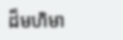ដ៏មហិមា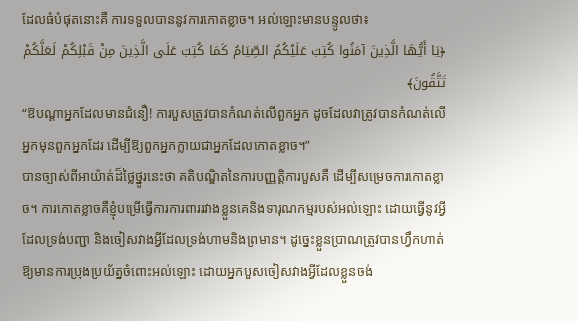ដែលធំបំផុតនោះគឺ ការទទួលបាននូវការកោតខ្លាច។ អល់ឡោះមានបន្ទូលថា៖
﴿يَا أَيُّهَا الَّذِينَ آمَنُوا كُتِبَ عَلَيْكُمُ الصِّيَامُ كَمَا كُتِبَ عَلَى الَّذِينَ مِنْ قَبْلِكُمْ لَعَلَّكُمْ تَتَّقُونَ﴾
“ឱបណ្ដាអ្នកដែលមានជំនឿ! ការបួសត្រូវបានកំណត់លើពួកអ្នក ដូចដែលវាត្រូវបានកំណត់លើអ្នកមុនពួកអ្នកដែរ ដើម្បីឱ្យពួកអ្នកក្លាយជាអ្នកដែលកោតខ្លាច។”
បានច្បាស់ពីអាយ៉ាត់ដ៏ថ្លៃថ្នូរនេះថា គតិបណ្ឌិតនៃការបញ្ញត្តិការបួសគឺ ដើម្បីសម្រេចការកោតខ្លាច។ ការកោតខ្លាចគឺខ្ញុំបម្រើធ្វើការការពាររវាងខ្លួនគេនិងទារុណកម្មរបស់អល់ឡោះ ដោយធ្វើនូវអ្វីដែលទ្រង់បញ្ជា និងចៀសវាងអ្វីដែលទ្រង់ហាមនិងព្រមាន។ ដូច្នេះខ្លួនប្រាណត្រូវបានហ្វឹកហាត់ឱ្យមានការប្រុងប្រយ័ត្នចំពោះអល់ឡោះ ដោយអ្នកបួសចៀសវាងអ្វីដែលខ្លួនចង់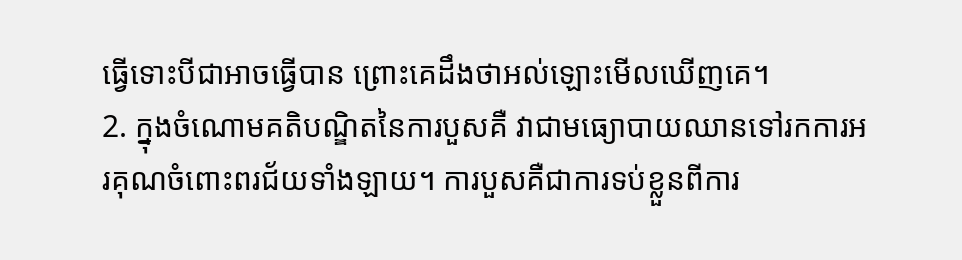ធ្វើទោះបីជាអាចធ្វើបាន ព្រោះគេដឹងថាអល់ឡោះមើលឃើញគេ។
2. ក្នុងចំណោមគតិបណ្ឌិតនៃការបួសគឺ វាជាមធ្យោបាយឈានទៅរកការអរគុណចំពោះពរជ័យទាំងឡាយ។ ការបួសគឺជាការទប់ខ្លួនពីការ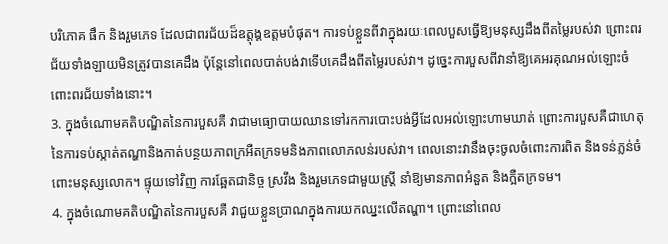បរិភោគ ផឹក និងរួមភេទ ដែលជាពរជ័យដ៏ឧត្តុង្គឧត្តមបំផុត។ ការទប់ខ្លួនពីវាក្នុងរយៈពេលបួសធ្វើឱ្យមនុស្សដឹងពីតម្លៃរបស់វា ព្រោះពរជ័យទាំងឡាយមិនត្រូវបានគេដឹង ប៉ុន្តែនៅពេលបាត់បង់វាទើបគេដឹងពីតម្លៃរបស់វា។ ដូច្នេះការបួសពីវានាំឱ្យគេអរគុណអល់ឡោះចំពោះពរជ័យទាំងនោះ។
3. ក្នុងចំណោមគតិបណ្ឌិតនៃការបួសគឺ វាជាមធ្យោបាយឈានទៅរកការបោះបង់អ្វីដែលអល់ឡោះហាមឃាត់ ព្រោះការបួសគឺជាហេតុនៃការទប់ស្កាត់តណ្ហានិងកាត់បន្ថយភាពក្រអឺតក្រទមនិងភាពលោភលន់របស់វា។ ពេលនោះវានឹងចុះចូលចំពោះការពិត និងទន់ភ្លន់ចំពោះមនុស្សលោក។ ផ្ទុយទៅវិញ ការឆ្អែតជានិច្ច ស្រវឹង និងរួមភេទជាមួយស្ត្រី នាំឱ្យមានភាពអំនួត និងក្អឺតក្រទម។
4. ក្នុងចំណោមគតិបណ្ឌិតនៃការបួសគឺ វាជួយខ្លួនប្រាណក្នុងការយកឈ្នះលើតណ្ហា។ ព្រោះនៅពេល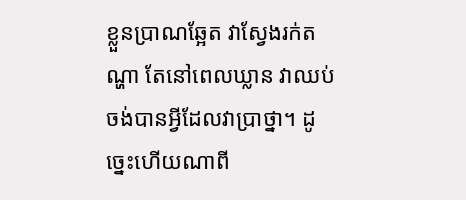ខ្លួនប្រាណឆ្អែត វាស្វែងរក់តណ្ហា តែនៅពេលឃ្លាន វាឈប់ចង់បានអ្វីដែលវាប្រាថ្នា។ ដូច្នេះហើយណាពី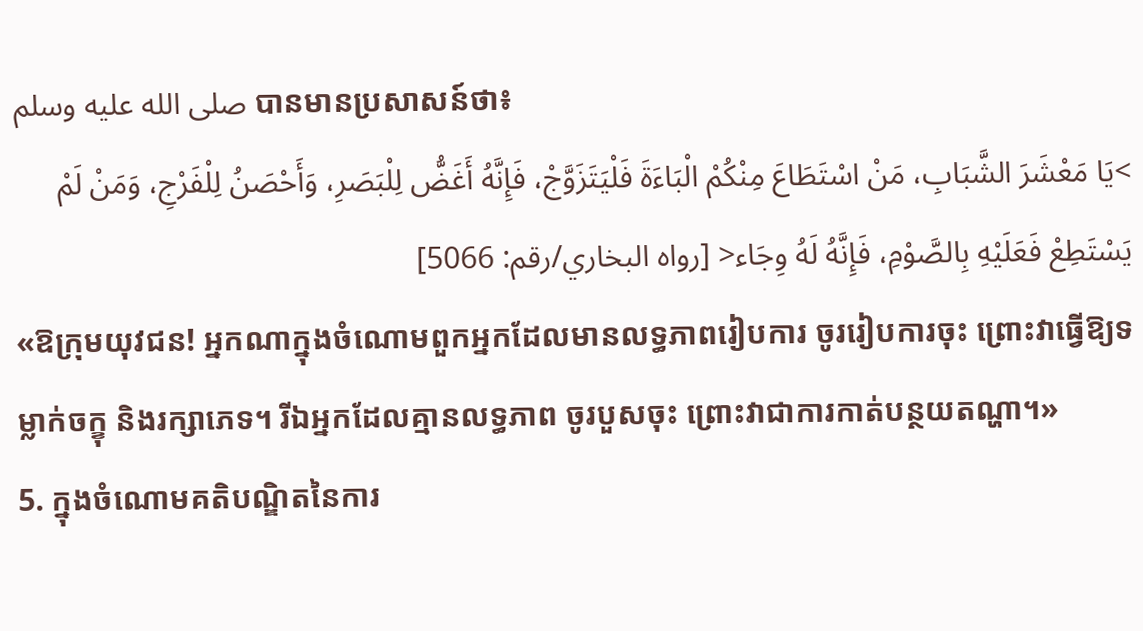صلى الله عليه وسلم បានមានប្រសាសន៍ថា៖
>يَا مَعْشَرَ الشَّبَابِ، مَنْ اسْتَطَاعَ مِنْكُمْ الْبَاءَةَ فَلْيَتَزَوَّجْ، فَإِنَّهُ أَغَضُّ لِلْبَصَرِ، وَأَحْصَنُ لِلْفَرْجِ، وَمَنْ لَمْ يَسْتَطِعْ فَعَلَيْهِ بِالصَّوْمِ، فَإِنَّهُ لَهُ وِجَاء< [رواه البخاري/رقم: 5066]
«ឱក្រុមយុវជន! អ្នកណាក្នុងចំណោមពួកអ្នកដែលមានលទ្ធភាពរៀបការ ចូររៀបការចុះ ព្រោះវាធ្វើឱ្យទម្លាក់ចក្ខុ និងរក្សាភេទ។ រីឯអ្នកដែលគ្មានលទ្ធភាព ចូរបួសចុះ ព្រោះវាជាការកាត់បន្ថយតណ្ហា។»
5. ក្នុងចំណោមគតិបណ្ឌិតនៃការ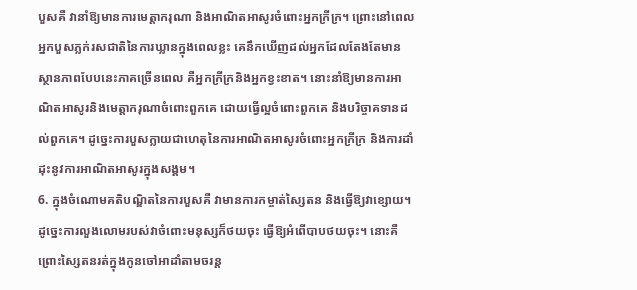បួសគឺ វានាំឱ្យមានការមេត្តាករុណា និងអាណិតអាសូរចំពោះអ្នកក្រីក្រ។ ព្រោះនៅពេលអ្នកបួសភ្លក់រសជាតិនៃការឃ្លានក្នុងពេលខ្លះ គេនឹកឃើញដល់អ្នកដែលតែងតែមានស្ថានភាពបែបនេះភាគច្រើនពេល គឺអ្នកក្រីក្រនិងអ្នកខ្វះខាត។ នោះនាំឱ្យមានការអាណិតអាសូរនិងមេត្តាករុណាចំពោះពួកគេ ដោយធ្វើល្អចំពោះពួកគេ និងបរិច្ចាគទានដល់ពួកគេ។ ដូច្នេះការបួសក្លាយជាហេតុនៃការអាណិតអាសូរចំពោះអ្នកក្រីក្រ និងការដាំដុះនូវការអាណិតអាសូរក្នុងសង្គម។
6. ក្នុងចំណោមគតិបណ្ឌិតនៃការបួសគឺ វាមានការកម្ចាត់ស្សៃតន និងធ្វើឱ្យវាខ្សោយ។ ដូច្នេះការលួងលោមរបស់វាចំពោះមនុស្សក៏ថយចុះ ធ្វើឱ្យអំពើបាបថយចុះ។ នោះគឺព្រោះស្សៃតនរត់ក្នុងកូនចៅអាដាំតាមចរន្ត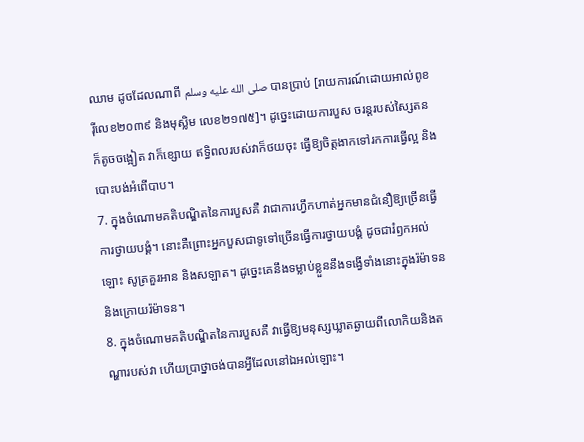ឈាម ដូចដែលណាពី صلى الله عليه وسلم បានប្រាប់ [រាយការណ៍ដោយអាល់ពូខរ៉ីលេខ២០៣៩ និងមុស្លិម លេខ២១៧៥]។ ដូច្នេះដោយការបួស ចរន្តរបស់ស្សៃតនក៏តូចចង្អៀត វាក៏ខ្សោយ ឥទ្ធិពលរបស់វាក៏ថយចុះ ធ្វើឱ្យចិត្តងាកទៅរកការធ្វើល្អ និងបោះបង់អំពើបាប។
7. ក្នុងចំណោមគតិបណ្ឌិតនៃការបួសគឺ វាជាការហ្វឹកហាត់អ្នកមានជំនឿឱ្យច្រើនធ្វើការថ្វាយបង្គំ។ នោះគឺព្រោះអ្នកបួសជាទូទៅច្រើនធ្វើការថ្វាយបង្គំ ដូចជារំឭកអល់ឡោះ សូត្រគួរអាន និងសឡាត។ ដូច្នេះគេនឹងទម្លាប់ខ្លួននឹងទង្វើទាំងនោះក្នុងរ៉ម៉ាទននិងក្រោយរ៉ម៉ាទន។
8. ក្នុងចំណោមគតិបណ្ឌិតនៃការបួសគឺ វាធ្វើឱ្យមនុស្សឃ្លាតឆ្ងាយពីលោកិយនិងតណ្ហារបស់វា ហើយប្រាថ្នាចង់បានអ្វីដែលនៅឯអល់ឡោះ។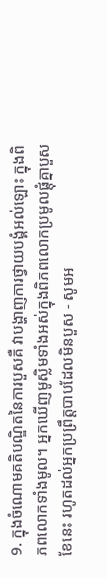9. ក្នុងចំណោមគតិបណ្ឌិតនៃការបួសគឺ វាបង្ហាញការថ្វាយបង្គំអល់ឡោះ ក្នុងពិភពលោកទាំងមូល។ អ្នកឃើញមូស្លិមទាំងអស់ក្នុងពិភពលោកប្រមូលផ្តុំគ្នាបួសខែនេះ រហូតដល់អ្នកប្រព្រឹត្តបាបដែលមិនបួស - សូមអ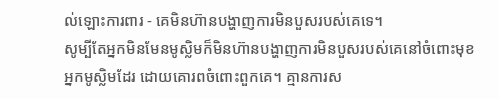ល់ឡោះការពារ - គេមិនហ៊ានបង្ហាញការមិនបួសរបស់គេទេ។
សូម្បីតែអ្នកមិនមែនមូស្លិមក៏មិនហ៊ានបង្ហាញការមិនបួសរបស់គេនៅចំពោះមុខអ្នកមូស្លិមដែរ ដោយគោរពចំពោះពួកគេ។ គ្មានការស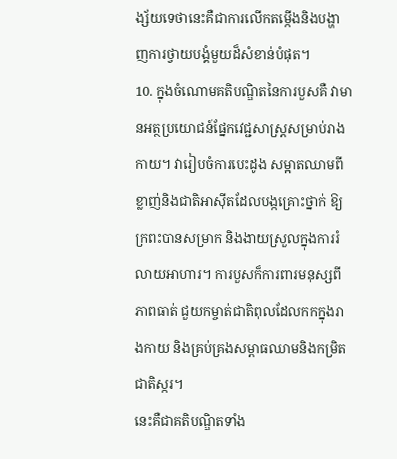ង្ស័យទេថានេះគឺជាការលើកតម្កើងនិងបង្ហាញការថ្វាយបង្គំមួយដ៏សំខាន់បំផុត។
10. ក្នុងចំណោមគតិបណ្ឌិតនៃការបួសគឺ វាមានអត្ថប្រយោជន៍ផ្នែកវេជ្ជសាស្ត្រសម្រាប់រាងកាយ។ វារៀបចំការបេះដូង សម្អាតឈាមពីខ្លាញ់និងជាតិអាស៊ីតដែលបង្កគ្រោះថ្នាក់ ឱ្យក្រពះបានសម្រាក និងងាយស្រួលក្នុងការរំលាយអាហារ។ ការបួសក៏ការពារមនុស្សពីភាពធាត់ ជួយកម្ចាត់ជាតិពុលដែលកកក្នុងរាងកាយ និងគ្រប់គ្រងសម្ពាធឈាមនិងកម្រិតជាតិស្ករ។
នេះគឺជាគតិបណ្ឌិតទាំង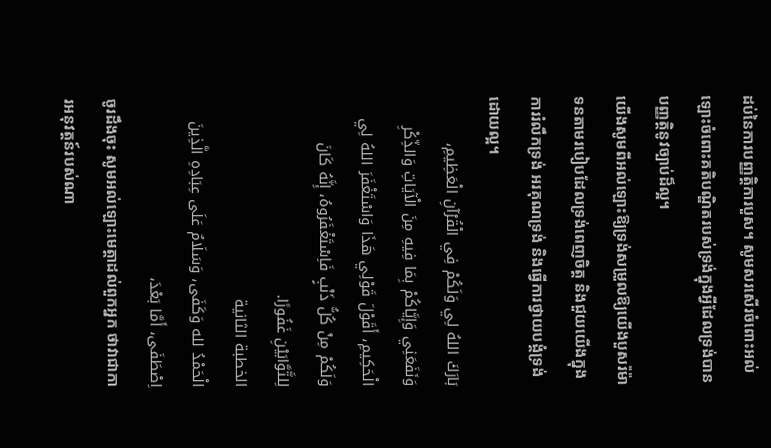ដប់នៃការបញ្ញត្តិការបួស។ សូមសរសើរចំពោះអល់ឡោះចំពោះគតិបណ្ឌិតរបស់ទ្រង់ក្នុងអ្វីដែលទ្រង់បានបញ្ញត្តិនូវច្បាប់ដ៏ល្អ។
យើងសូមពីអល់ឡោះឱ្យទ្រង់សម្រួលឱ្យយើងបួសរ៉ម៉ាទនតាមរបៀបដែលទ្រង់ពេញចិត្ត និងជួយយើងក្នុងការរំលឹកទ្រង់ អរគុណទ្រង់ និងធ្វើការថ្វាយបង្គំទ្រង់ដោយល្អ។
بَارَكَ اللهُ لِي وَلَكُمْ فِي الْقُرْآنِ الْعَظِيمِ، وَنَفَعَنِي وَإِيَّاكُمْ بِمَا فِيهِ مِنَ الْآيَاتِ وَالذِّكْرِ الْحَكِيمِ، أَقَوْلَ قَوْلِي هَذَا وَاسْتَغْفَرَ اللهُ لِي وَلَكُمْ مِنْ كُلُّ ذَنْبٍ فَاِسْتَغْفَرُوهُ، إِنَّهُ كَانَ لِلتَّوَّابَيْنِ غَفُورًا.
الخطبة الثانية
الْحَمْدُ لله وَكَفَى، وَسَلَامٌ عَلَى عِبَادِهِ الَّذِينَ اِصْطَفَى، أَمَّا بَعْدَ،
ចូរដឹងចុះ សូមអល់ឡោះមេត្តាដល់ពួកអ្នក ថាវាជាការអនុវត្តន៍របស់ណា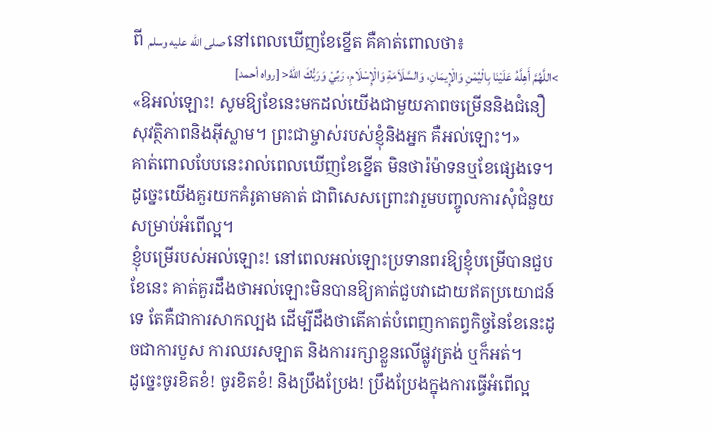ពី صلى الله عليه وسلم នៅពេលឃើញខែខ្នើត គឺគាត់ពោលថា៖
>اللَّهُمَّ أَهِلَّهُ عَلَيْنَا بِالْيُمْنِ وَالْإِيمَانِ، وَالسَّلَاَمَةِ وَالْإِسْلَامِ، رَبِّيْ وَرَبُّكَ اللهُ< [رواه أحمد]
«ឱអល់ឡោះ! សូមឱ្យខែនេះមកដល់យើងជាមួយភាពចម្រើននិងជំនឿ សុវត្ថិភាពនិងអ៊ីស្លាម។ ព្រះជាម្ចាស់របស់ខ្ញុំនិងអ្នក គឺអល់ឡោះ។»
គាត់ពោលបែបនេះរាល់ពេលឃើញខែខ្នើត មិនថារ៉ម៉ាទនឬខែផ្សេងទេ។ ដូច្នេះយើងគួរយកគំរូតាមគាត់ ជាពិសេសព្រោះវារួមបញ្ចូលការសុំជំនួយសម្រាប់អំពើល្អ។
ខ្ញុំបម្រើរបស់អល់ឡោះ! នៅពេលអល់ឡោះប្រទានពរឱ្យខ្ញុំបម្រើបានជួបខែនេះ គាត់គួរដឹងថាអល់ឡោះមិនបានឱ្យគាត់ជួបវាដោយឥតប្រយោជន៍ទេ តែគឺជាការសាកល្បង ដើម្បីដឹងថាតើគាត់បំពេញកាតព្វកិច្ចនៃខែនេះដូចជាការបួស ការឈរសឡាត និងការរក្សាខ្លួនលើផ្លូវត្រង់ ឬក៏អត់។
ដូច្នេះចូរខិតខំ! ចូរខិតខំ! និងប្រឹងប្រែង! ប្រឹងប្រែងក្នុងការធ្វើអំពើល្អ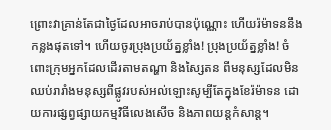ព្រោះវាគ្រាន់តែជាថ្ងៃដែលអាចរាប់បានប៉ុណ្ណោះ ហើយរ៉ម៉ាទននឹងកន្លងផុតទៅ។ ហើយចូរប្រុងប្រយ័ត្នខ្លាំង! ប្រុងប្រយ័ត្នខ្លាំង! ចំពោះក្រុមអ្នកដែលដើរតាមតណ្ហា និងស្សៃតន ពីមនុស្សដែលមិនឈប់រារាំងមនុស្សពីផ្លូវរបស់អល់ឡោះសូម្បីតែក្នុងខែរ៉ម៉ាទន ដោយការផ្សព្វផ្សាយកម្មវិធីលេងសើច និងភាពយន្តកំសាន្ត។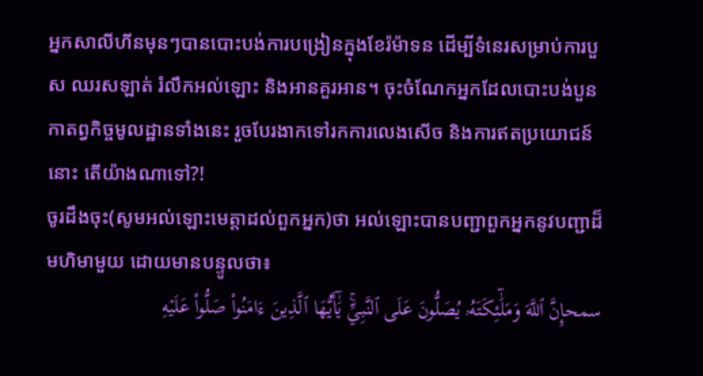អ្នកសាលីហីនមុនៗបានបោះបង់ការបង្រៀនក្នុងខែរ៉ម៉ាទន ដើម្បីទំនេរសម្រាប់ការបួស ឈរសឡាត់ រំលឹកអល់ឡោះ និងអានគួរអាន។ ចុះចំណែកអ្នកដែលបោះបង់បួនកាតព្វកិច្ចមូលដ្ឋានទាំងនេះ រួចបែរងាកទៅរកការលេងសើច និងការឥតប្រយោជន៍នោះ តើយ៉ាងណាទៅ?!
ចូរដឹងចុះ(សូមអល់ឡោះមេត្តាដល់ពួកអ្នក)ថា អល់ឡោះបានបញ្ជាពួកអ្នកនូវបញ្ជាដ៏មហិមាមួយ ដោយមានបន្ទូលថា៖
سمحإِنَّ ٱللَّهَ وَمَلَٰٓئِكَتَهُۥ يُصَلُّونَ عَلَى ٱلنَّبِيِّۚ يَٰٓأَيُّهَا ٱلَّذِينَ ءَامَنُواْ صَلُّواْ عَلَيۡهِ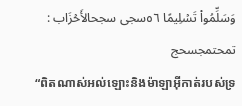وَسَلِّمُواْ تَسۡلِيمًا ٥٦سجى سجحالأَحۡزَاب : تمحتمجسحج
“ពិតណាស់អល់ឡោះនិងម៉ាឡាអ៊ីកាត់របស់ទ្រ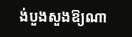ង់បួងសួងឱ្យណា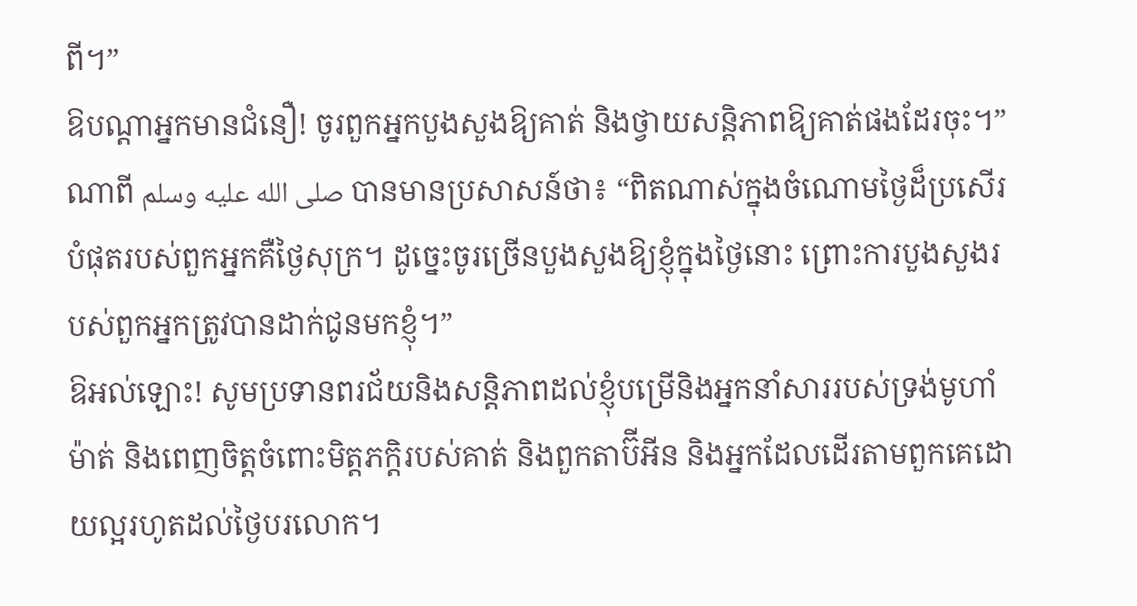ពី។”
ឱបណ្តាអ្នកមានជំនឿ! ចូរពួកអ្នកបួងសួងឱ្យគាត់ និងថ្វាយសន្តិភាពឱ្យគាត់ផងដែរចុះ។”
ណាពី صلى الله عليه وسلم បានមានប្រសាសន៍ថា៖ “ពិតណាស់ក្នុងចំណោមថ្ងៃដ៏ប្រសើរបំផុតរបស់ពួកអ្នកគឺថ្ងៃសុក្រ។ ដូច្នេះចូរច្រើនបួងសួងឱ្យខ្ញុំក្នុងថ្ងៃនោះ ព្រោះការបួងសួងរបស់ពួកអ្នកត្រូវបានដាក់ជូនមកខ្ញុំ។”
ឱអល់ឡោះ! សូមប្រទានពរជ័យនិងសន្តិភាពដល់ខ្ញុំបម្រើនិងអ្នកនាំសាររបស់ទ្រង់មូហាំម៉ាត់ និងពេញចិត្តចំពោះមិត្តភក្តិរបស់គាត់ និងពួកតាប៊ីអីន និងអ្នកដែលដើរតាមពួកគេដោយល្អរហូតដល់ថ្ងៃបរលោក។